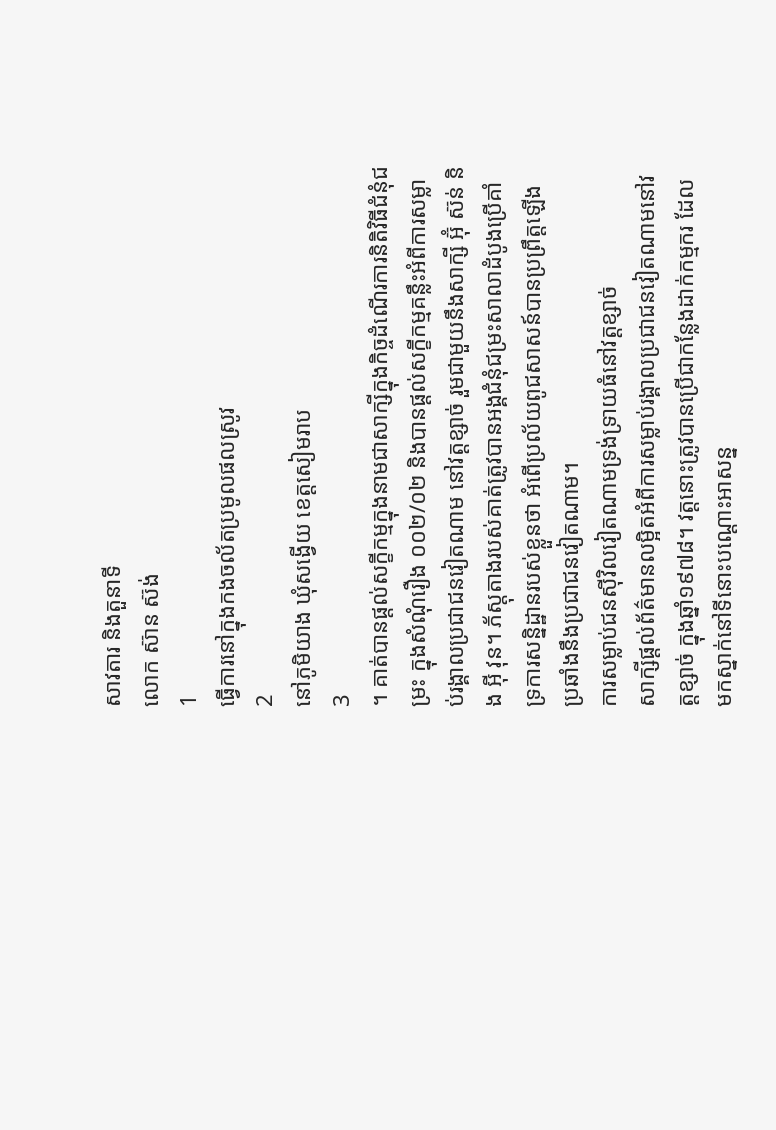សាវតារ និងតួនាទី
លោក ស៊ាន ស៊ង់
1
ធ្វើការនៅក្នុងកងចល័តប្រមូលផលស្រូវ
2
នៅភូមិយាង ឃុំសង្វើយ ខេត្តសៀមរាប
3
។ គាត់បានផ្តល់សក្ខីកម្មក្នុងនាមជាសាក្សីក្នុងកិច្ចដំណើរការនិតិវិធីជំនុំជម្រះ ក្នុងសំណុំរឿង ០០២/០២ និងបានផ្តល់សក្ខីកម្មគន្លឹះអំពីការសម្លាប់រង្គាលប្រជាជនវៀតណាម នៅវត្តខ្សាច់ រួមជាមួយនឹងសាក្សី អ៊ុំ ស៊ន់ និង អ៊ី វុន។ ភ័ស្តុតាងរបស់គាត់ត្រូវបានអង្គជំនុំជម្រះសាលាដំបូងប្រើគាំទ្រការសន្និដ្ឋានរបស់ខ្លួនថា អំពើប្រល័យពូជសាសន៍បានប្រព្រឹត្តឡើងប្រឆាំងនឹងប្រជាជនវៀតណាម។
ការសម្លាប់ជនស៊ីវិលវៀតណាមទ្រង់ទ្រាយធំនៅវត្តខ្សាច់
សាក្សីផ្តល់ព័ត៌មានលម្អិតអំពីការសម្លាប់រង្គាលប្រជាជនវៀតណាមនៅវត្តខ្សាច់ ក្នុងឆ្នាំ១៩៧៨។ វត្តនោះត្រូវបានប្រើជាកន្លែងដាក់កម្មករ ដែលមកស្នាក់នៅទីនោះបណ្តោះអាសន្ន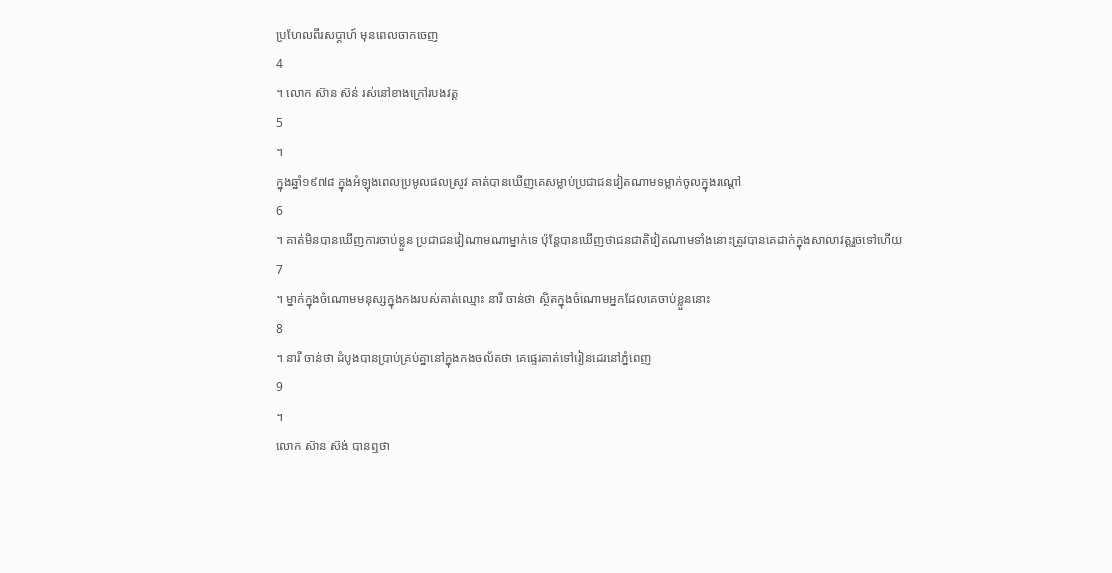ប្រហែលពីរសប្តាហ៍ មុនពេលចាកចេញ
4
។ លោក ស៊ាន ស៊ន់ រស់នៅខាងក្រៅរបងវត្ត
5
។
ក្នុងឆ្នាំ១៩៧៨ ក្នុងអំឡុងពេលប្រមូលផលស្រូវ គាត់បានឃើញគេសម្លាប់ប្រជាជនវៀតណាមទម្លាក់ចូលក្នុងរណ្តៅ
6
។ គាត់មិនបានឃើញការចាប់ខ្លួន ប្រជាជនវៀណាមណាម្នាក់ទេ ប៉ុន្តែបានឃើញថាជនជាតិវៀតណាមទាំងនោះត្រូវបានគេដាក់ក្នុងសាលាវត្តរួចទៅហើយ
7
។ ម្នាក់ក្នុងចំណោមមនុស្សក្នុងកងរបស់គាត់ឈ្មោះ នារី ចាន់ថា ស្ថិតក្នុងចំណោមអ្នកដែលគេចាប់ខ្លួននោះ
8
។ នារី ចាន់ថា ដំបូងបានប្រាប់គ្រប់គ្នានៅក្នុងកងចល័តថា គេផ្ទេរគាត់ទៅរៀនដេរនៅភ្នំពេញ
9
។
លោក ស៊ាន ស៊ង់ បានឮថា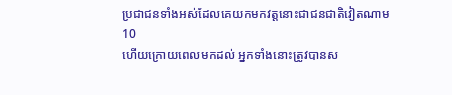ប្រជាជនទាំងអស់ដែលគេយកមកវត្តនោះជាជនជាតិវៀតណាម
10
ហើយក្រោយពេលមកដល់ អ្នកទាំងនោះត្រូវបានស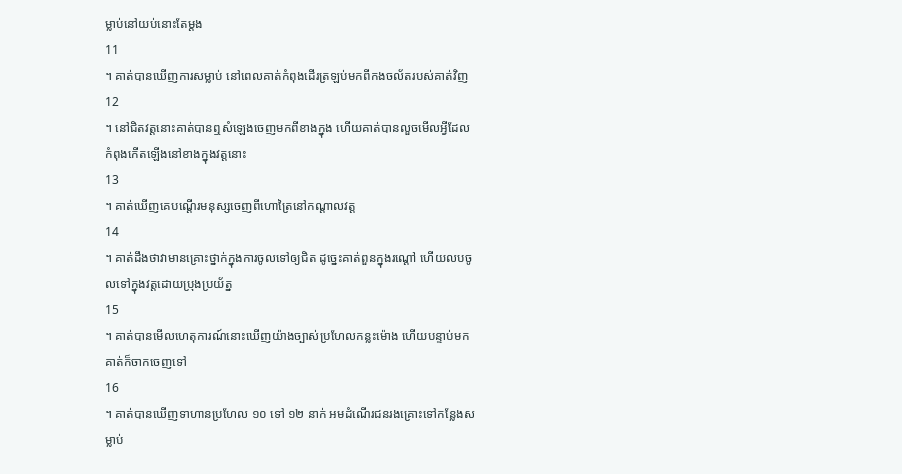ម្លាប់នៅយប់នោះតែម្តង
11
។ គាត់បានឃើញការសម្លាប់ នៅពេលគាត់កំពុងដើរត្រឡប់មកពីកងចល័តរបស់គាត់វិញ
12
។ នៅជិតវត្តនោះគាត់បានឮសំឡេងចេញមកពីខាងក្នុង ហើយគាត់បានលួចមើលអ្វីដែលកំពុងកើតឡើងនៅខាងក្នុងវត្តនោះ
13
។ គាត់ឃើញគេបណ្តើរមនុស្សចេញពីហោត្រៃនៅកណ្តាលវត្ត
14
។ គាត់ដឹងថាវាមានគ្រោះថ្នាក់ក្នុងការចូលទៅឲ្យជិត ដូច្នេះគាត់ពួនក្នុងរណ្តៅ ហើយលបចូលទៅក្នុងវត្តដោយប្រុងប្រយ័ត្ន
15
។ គាត់បានមើលហេតុការណ៍នោះឃើញយ៉ាងច្បាស់ប្រហែលកន្លះម៉ោង ហើយបន្ទាប់មកគាត់ក៏ចាកចេញទៅ
16
។ គាត់បានឃើញទាហានប្រហែល ១០ ទៅ ១២ នាក់ អមដំណើរជនរងគ្រោះទៅកន្លែងសម្លាប់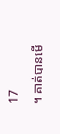17
។ គាត់បានមើ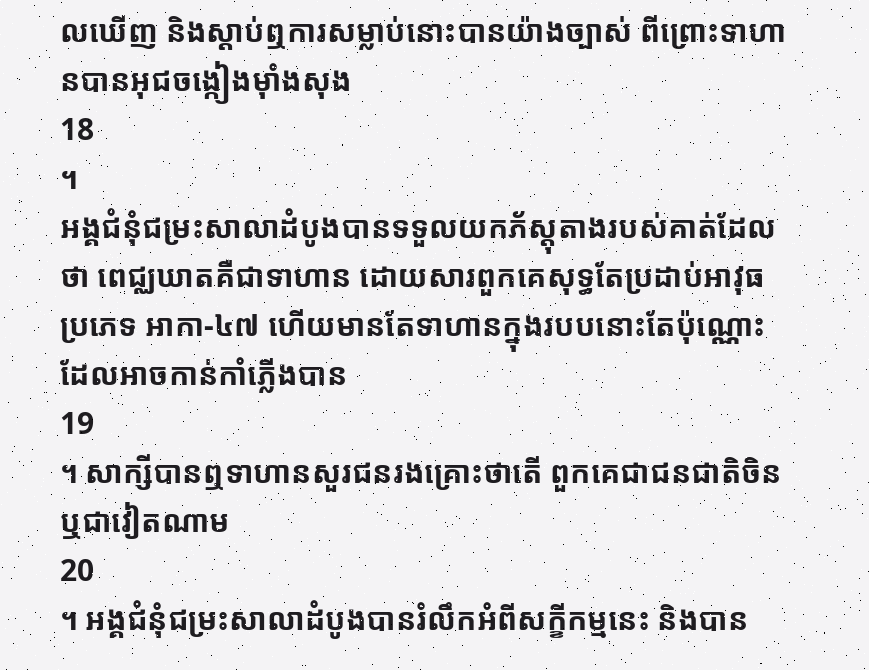លឃើញ និងស្តាប់ឮការសម្លាប់នោះបានយ៉ាងច្បាស់ ពីព្រោះទាហានបានអុជចង្កៀងម៉ាំងសុង
18
។
អង្គជំនុំជម្រះសាលាដំបូងបានទទួលយកភ័ស្តុតាងរបស់គាត់ដែលថា ពេជ្ឈឃាតគឺជាទាហាន ដោយសារពួកគេសុទ្ធតែប្រដាប់អាវុធប្រភេទ អាកា-៤៧ ហើយមានតែទាហានក្នុងរបបនោះតែប៉ុណ្ណោះ ដែលអាចកាន់កាំភ្លើងបាន
19
។ សាក្សីបានឮទាហានសួរជនរងគ្រោះថាតើ ពួកគេជាជនជាតិចិន ឬជាវៀតណាម
20
។ អង្គជំនុំជម្រះសាលាដំបូងបានរំលឹកអំពីសក្ខីកម្មនេះ និងបាន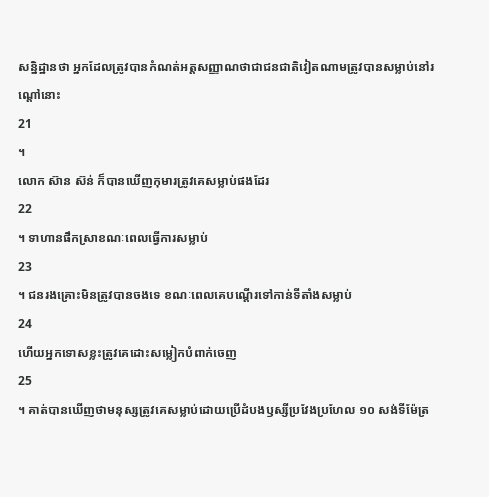សន្និដ្ឋានថា អ្នកដែលត្រូវបានកំណត់អត្តសញ្ញាណថាជាជនជាតិវៀតណាមត្រូវបានសម្លាប់នៅរណ្តៅនោះ
21
។
លោក ស៊ាន ស៊ន់ ក៏បានឃើញកុមារត្រូវគេសម្លាប់ផងដែរ
22
។ ទាហានផឹកស្រាខណៈពេលធ្វើការសម្លាប់
23
។ ជនរងគ្រោះមិនត្រូវបានចងទេ ខណៈពេលគេបណ្តើរទៅកាន់ទីតាំងសម្លាប់
24
ហើយអ្នកទោសខ្លះត្រូវគេដោះសម្លៀកបំពាក់ចេញ
25
។ គាត់បានឃើញថាមនុស្សត្រូវគេសម្លាប់ដោយប្រើដំបងឫស្សីប្រវែងប្រហែល ១០ សង់ទីម៉ែត្រ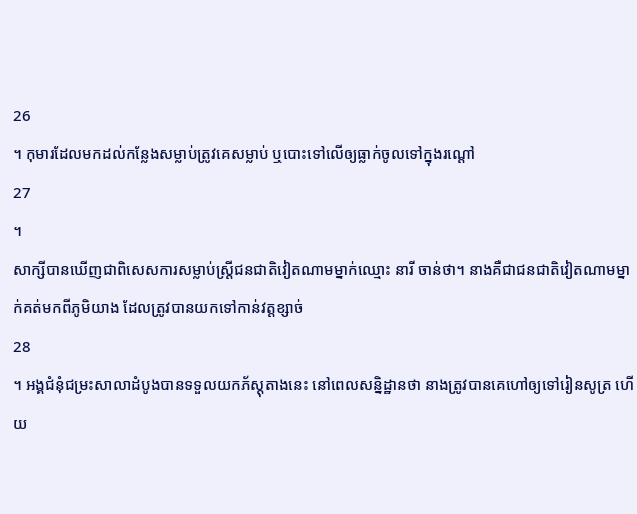26
។ កុមារដែលមកដល់កន្លែងសម្លាប់ត្រូវគេសម្លាប់ ឬបោះទៅលើឲ្យធ្លាក់ចូលទៅក្នុងរណ្តៅ
27
។
សាក្សីបានឃើញជាពិសេសការសម្លាប់ស្ត្រីជនជាតិវៀតណាមម្នាក់ឈ្មោះ នារី ចាន់ថា។ នាងគឺជាជនជាតិវៀតណាមម្នាក់គត់មកពីភូមិយាង ដែលត្រូវបានយកទៅកាន់វត្តខ្សាច់
28
។ អង្គជំនុំជម្រះសាលាដំបូងបានទទួលយកភ័ស្តុតាងនេះ នៅពេលសន្និដ្ឋានថា នាងត្រូវបានគេហៅឲ្យទៅរៀនសូត្រ ហើយ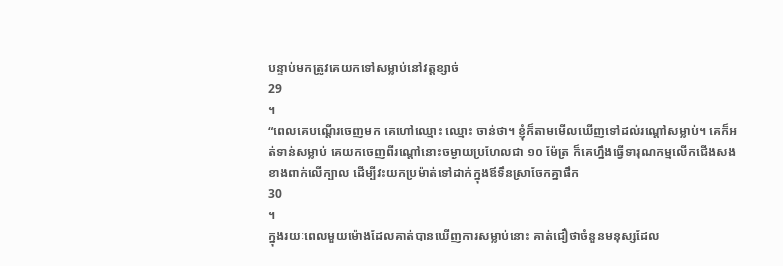បន្ទាប់មកត្រូវគេយកទៅសម្លាប់នៅវត្តខ្សាច់
29
។
“ពេលគេបណ្តើរចេញមក គេហៅឈ្មោះ ឈ្មោះ ចាន់ថា។ ខ្ញុំក៏តាមមើលឃើញទៅដល់រណ្តៅសម្លាប់។ គេក៏អត់ទាន់សម្លាប់ គេយកចេញពីរណ្តៅនោះចម្ងាយប្រហែលជា ១០ ម៉ែត្រ ក៏គេហ្នឹងធ្វើទារុណកម្មលើកជើងសងខាងពាក់លើក្បាល ដើម្បីវះយកប្រម៉ាត់ទៅដាក់ក្នុងឪទឹនស្រាចែកគ្នាផឹក
30
។
ក្នុងរយៈពេលមួយម៉ោងដែលគាត់បានឃើញការសម្លាប់នោះ គាត់ជឿថាចំនួនមនុស្សដែល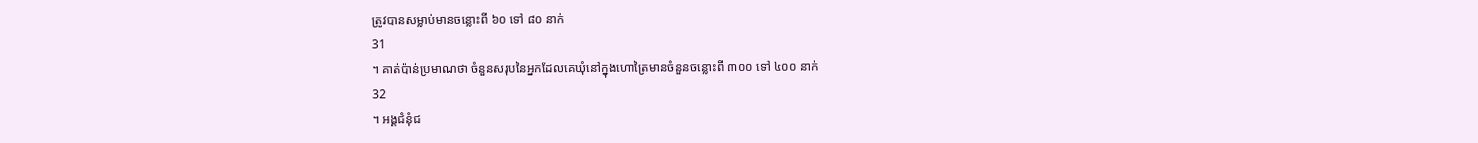ត្រូវបានសម្លាប់មានចន្លោះពី ៦០ ទៅ ៨០ នាក់
31
។ គាត់ប៉ាន់ប្រមាណថា ចំនួនសរុបនៃអ្នកដែលគេឃុំនៅក្នុងហោត្រៃមានចំនួនចន្លោះពី ៣០០ ទៅ ៤០០ នាក់
32
។ អង្គជំនុំជ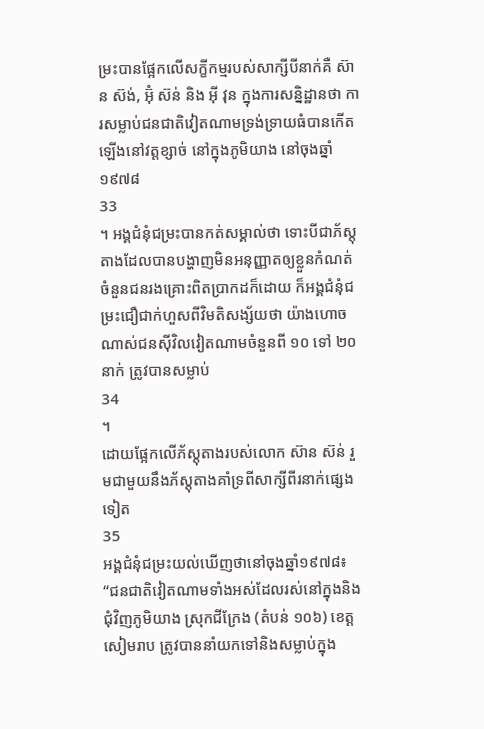ម្រះបានផ្អែកលើសក្ខីកម្មរបស់សាក្សីបីនាក់គឺ ស៊ាន ស៊ង់, អ៊ុំ ស៊ន់ និង អ៊ី វុន ក្នុងការសន្និដ្ឋានថា ការសម្លាប់ជនជាតិវៀតណាមទ្រង់ទ្រាយធំបានកើតឡើងនៅវត្តខ្សាច់ នៅក្នុងភូមិយាង នៅចុងឆ្នាំ១៩៧៨
33
។ អង្គជំនុំជម្រះបានកត់សម្គាល់ថា ទោះបីជាភ័ស្តុតាងដែលបានបង្ហាញមិនអនុញ្ញាតឲ្យខ្លួនកំណត់ចំនួនជនរងគ្រោះពិតប្រាកដក៏ដោយ ក៏អង្គជំនុំជម្រះជឿជាក់ហួសពីវិមតិសង្ស័យថា យ៉ាងហោចណាស់ជនស៊ីវិលវៀតណាមចំនួនពី ១០ ទៅ ២០ នាក់ ត្រូវបានសម្លាប់
34
។
ដោយផ្អែកលើភ័ស្តុតាងរបស់លោក ស៊ាន ស៊ន់ រួមជាមួយនឹងភ័ស្តុតាងគាំទ្រពីសាក្សីពីរនាក់ផ្សេងទៀត
35
អង្គជំនុំជម្រះយល់ឃើញថានៅចុងឆ្នាំ១៩៧៨៖
“ជនជាតិវៀតណាមទាំងអស់ដែលរស់នៅក្នុងនិងជុំវិញភូមិយាង ស្រុកជីក្រែង (តំបន់ ១០៦) ខេត្តសៀមរាប ត្រូវបាននាំយកទៅនិងសម្លាប់ក្នុង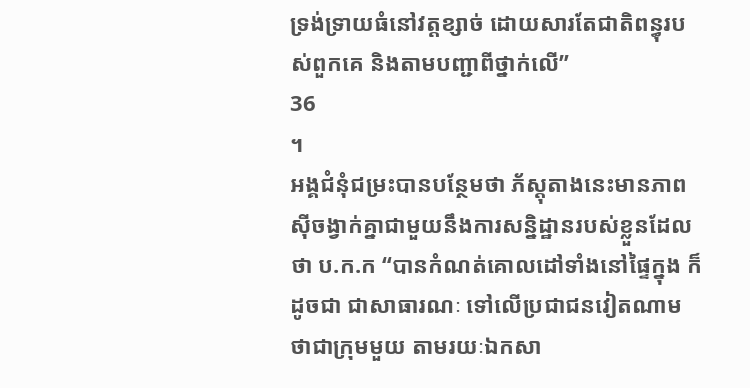ទ្រង់ទ្រាយធំនៅវត្តខ្សាច់ ដោយសារតែជាតិពន្ធុរបស់ពួកគេ និងតាមបញ្ជាពីថ្នាក់លើ”
36
។
អង្គជំនុំជម្រះបានបន្ថែមថា ភ័ស្តុតាងនេះមានភាពស៊ីចង្វាក់គ្នាជាមួយនឹងការសន្និដ្ឋានរបស់ខ្លួនដែលថា ប.ក.ក “បានកំណត់គោលដៅទាំងនៅផ្ទៃក្នុង ក៏ដូចជា ជាសាធារណៈ ទៅលើប្រជាជនវៀតណាម ថាជាក្រុមមួយ តាមរយៈឯកសា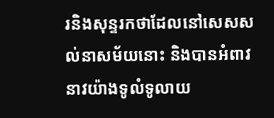រនិងសុន្ទរកថាដែលនៅសេសសល់នាសម័យនោះ និងបានអំពាវនាវយ៉ាងទូលំទូលាយ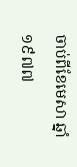ចាប់ពីខែមេសា ឆ្នាំ១៩៧៧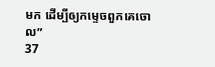មក ដើម្បីឲ្យកម្ទេចពួកគេចោល”
37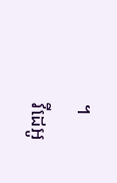។
វីដេអូ